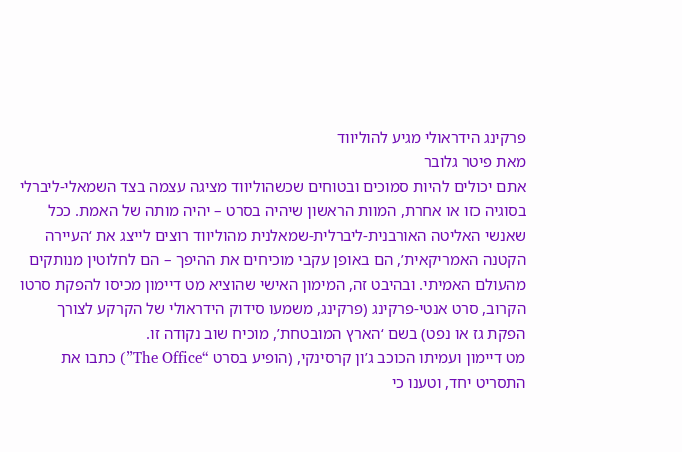פרקינג הידראולי מגיע להוליווד
מאת פיטר גלובר
אתם יכולים להיות סמוכים ובטוחים שכשהוליווד מציגה עצמה בצד השמאלי-ליברלי בסוגיה כזו או אחרת, המוות הראשון שיהיה בסרט – יהיה מותה של האמת. ככל שאנשי האליטה האורבנית-ליברלית-שמאלנית מהוליווד רוצים לייצג את ‘העיירה הקטנה האמריקאית’, הם באופן עקבי מוכיחים את ההיפך – הם לחלוטין מנותקים מהעולם האמיתי. ובהיבט זה, המימון האישי שהוציא מט דיימון מכיסו להפקת סרטו הקרוב, סרט אנטי-פרקינג (פרקינג, משמעו סידוק הידראולי של הקרקע לצורך הפקת גז או נפט) בשם ‘הארץ המובטחת’, מוכיח שוב נקודה זו.
מט דיימון ועמיתו הכוכב ג’ון קרסינקי, (הופיע בסרט “The Office”) כתבו את התסריט יחד, וטענו כי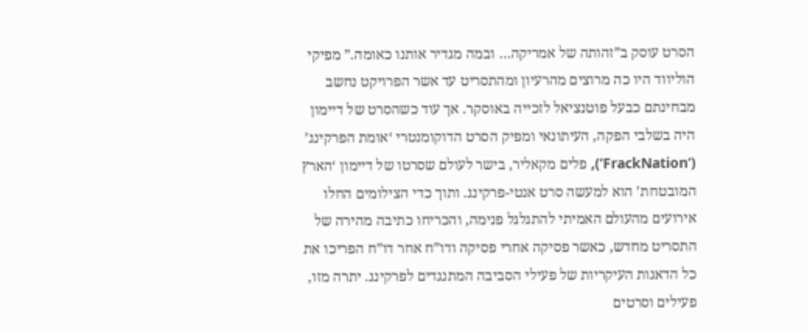הסרט עוסק ב”זהותה של אמריקה… ובמה מגדיר אותנו כאומה.” מפיקי הוליווד היו כה מרוצים מהרעיון ומהתסריט עד אשר הפרויקט נחשב מבחינתם כבעל פוטנציאל לזכייה באוסקר. אך עוד כשהסרט של דיימון היה בשלבי הפקה, העיתונאי ומפיק הסרט הדוקומנטרי ‘אומת הפרקינג’ (‘FrackNation’), פלים מקאליר, בישר לעולם שסרטו של דיימון ‘הארץ המובטחת’ הוא למעשה סרט אנטי-פרקינג. ותוך כדי הצילומים החלו אירועים מהעולם האמיתי להתגלגל פנימה, והכריחו כתיבה מהירה של התסריט מחדש, כאשר פסיקה אחרי פסיקה ודו”ח אחר דו”ח הפריכו את כל הדאגות העיקריות של פעילי הסביבה המתנגדים לפרקינג. יתרה מזו, פעילים וסרטים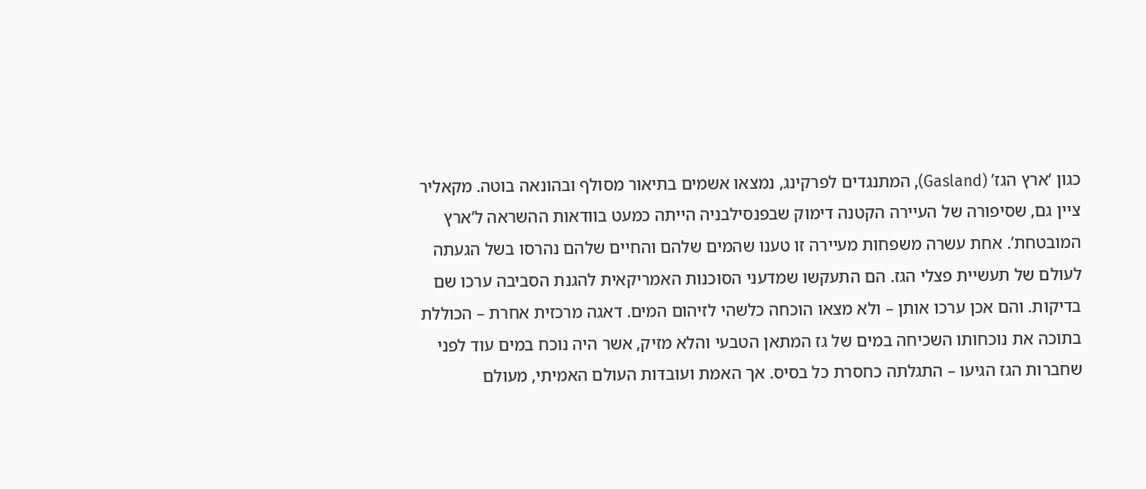כגון ‘ארץ הגז’ (Gasland), המתנגדים לפרקינג, נמצאו אשמים בתיאור מסולף ובהונאה בוטה. מקאליר ציין גם, שסיפורה של העיירה הקטנה דימוק שבפנסילבניה הייתה כמעט בוודאות ההשראה ל’ארץ המובטחת’. אחת עשרה משפחות מעיירה זו טענו שהמים שלהם והחיים שלהם נהרסו בשל הגעתה לעולם של תעשיית פצלי הגז. הם התעקשו שמדעני הסוכנות האמריקאית להגנת הסביבה ערכו שם בדיקות. והם אכן ערכו אותן – ולא מצאו הוכחה כלשהי לזיהום המים. דאגה מרכזית אחרת – הכוללת בתוכה את נוכחותו השכיחה במים של גז המתאן הטבעי והלא מזיק, אשר היה נוכח במים עוד לפני שחברות הגז הגיעו – התגלתה כחסרת כל בסיס. אך האמת ועובדות העולם האמיתי, מעולם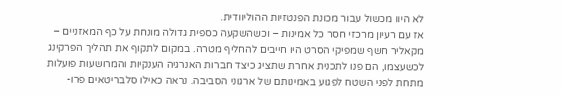לא היוו מכשול עבור מכונת הפנטזיות ההוליוודית.
אז עם רעיון מרכזי חסר כל אמינות – וכשהשקעה כספית גדולה מונחת על כף המאזניים – מקאליר חשף שמפיקי הסרט היו חייבים להחליף מטרה. במקום לתקוף את תהליך הפרקינג לכשעצמו, הם פנו לתכנית אחרת שתציג כיצד חברות האנרגיה הענקיות והמרושעות פועלות מתחת לפני השטח לפגוע באמינותם של ארגוני הסביבה. נראה כאילו סלבריטאים פרו-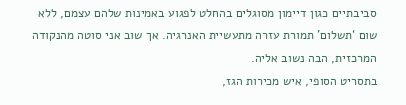סביבתיים כגון דיימון מסוגלים בהחלט לפגוע באמינות שלהם עצמם, ללא שום ‘תשלום’ תמורת עזרה מתעשיית האנרגיה. אך שוב אני סוטה מהנקודה המרכזית, הבה נשוב אליה.
בתסריט הסופי, איש מכירות הגז,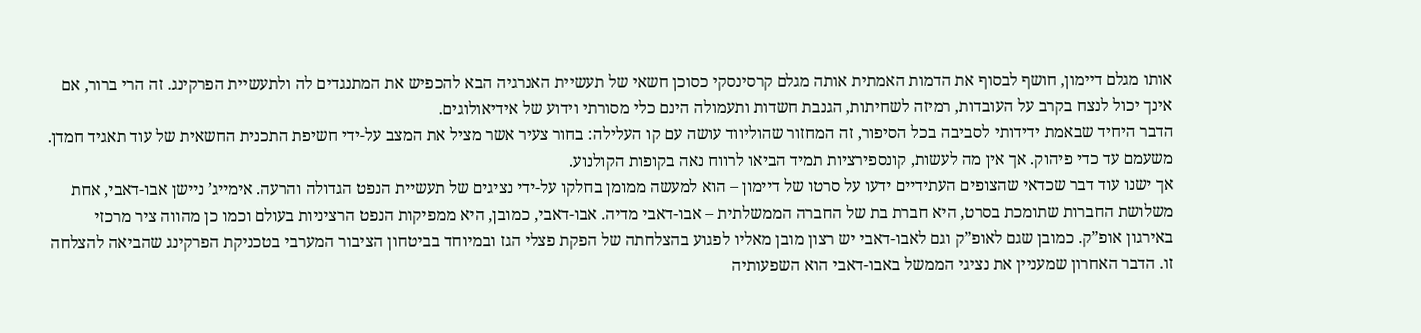אותו מגלם דיימון, חושף לבסוף את הדמות האמתית אותה מגלם קרסינסקי כסוכן חשאי של תעשיית האנרגיה הבא להכפיש את המתנגדים לה ולתעשיית הפרקינג. זה הרי ברור, אם אינך יכול לנצח בקרב על העובדות, רמיזה לשחיתות, הגנבת חשדות ותעמולה הינם כלי מסורתי וידוע של אידיאולוגים.
הדבר היחיד שבאמת ידידותי לסביבה בכל הסיפור, זה המחזור שהוליווד עושה עם קו העלילה: בחור צעיר אשר מציל את המצב על-ידי חשיפת התכנית החשאית של עוד תאגיד חמדן. משעמם עד כדי פיהוק. אך אין מה לעשות, קונספירציות תמיד הביאו לרווח נאה בקופות הקולנוע.
אך ישנו עוד דבר שכדאי שהצופים העתידיים ידעו על סרטו של דיימון – הוא למעשה ממומן בחלקו על-ידי נציגים של תעשיית הנפט הגדולה והרעה. אימייג’ ניישן אבו-דאבי, אחת משלושת החברות שתומכת בסרט, היא חברת בת של החברה הממשלתית – אבו-דאבי מדיה. אבו-דאבי, כמובן, היא ממפיקות הנפט הרציניות בעולם וכמו כן מהווה ציר מרכזי באירגון אופ”ק. כמובן שגם לאופ”ק וגם לאבו-דאבי יש רצון מובן מאליו לפגוע בהצלחתה של הפקת פצלי הגז ובמיוחד בביטחון הציבור המערבי בטכניקת הפרקינג שהביאה להצלחה זו. הדבר האחרון שמעניין את נציגי הממשל באבו-דאבי הוא השפעותיה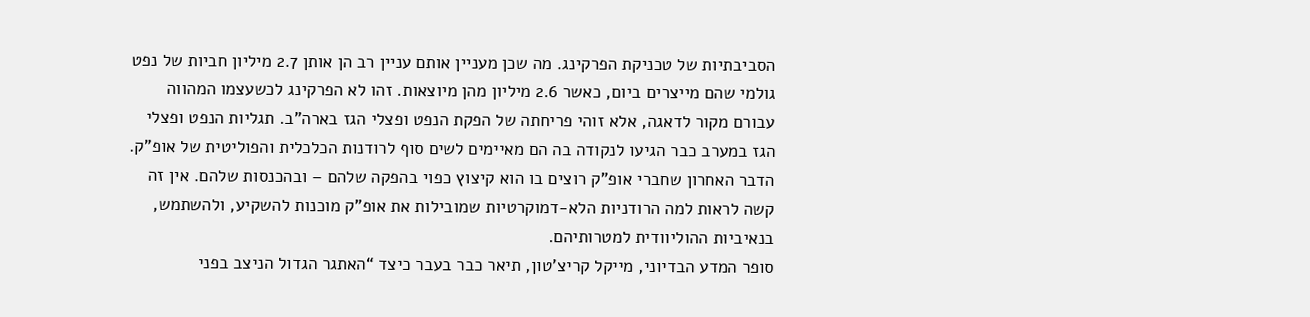הסביבתיות של טכניקת הפרקינג. מה שכן מעניין אותם עניין רב הן אותן 2.7 מיליון חביות של נפט גולמי שהם מייצרים ביום, כאשר 2.6 מיליון מהן מיוצאות. זהו לא הפרקינג לכשעצמו המהווה עבורם מקור לדאגה, אלא זוהי פריחתה של הפקת הנפט ופצלי הגז בארה”ב. תגליות הנפט ופצלי הגז במערב כבר הגיעו לנקודה בה הם מאיימים לשים סוף לרודנות הכלכלית והפוליטית של אופ”ק. הדבר האחרון שחברי אופ”ק רוצים בו הוא קיצוץ כפוי בהפקה שלהם – ובהכנסות שלהם. אין זה קשה לראות למה הרודניות הלא-דמוקרטיות שמובילות את אופ”ק מוכנות להשקיע, ולהשתמש, בנאיביות ההוליוודית למטרותיהם.
סופר המדע הבדיוני, מייקל קריצ’טון, תיאר כבר בעבר כיצד “האתגר הגדול הניצב בפני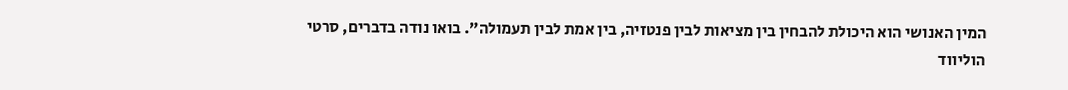המין האנושי הוא היכולת להבחין בין מציאות לבין פנטזיה, בין אמת לבין תעמולה”. בואו נודה בדברים, סרטי הוליווד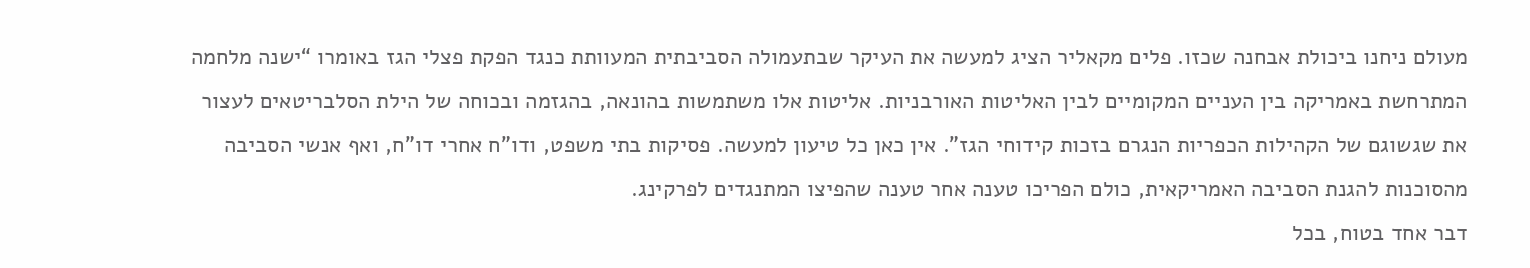מעולם ניחנו ביכולת אבחנה שכזו. פלים מקאליר הציג למעשה את העיקר שבתעמולה הסביבתית המעוותת כנגד הפקת פצלי הגז באומרו “ישנה מלחמה המתרחשת באמריקה בין העניים המקומיים לבין האליטות האורבניות. אליטות אלו משתמשות בהונאה, בהגזמה ובכוחה של הילת הסלבריטאים לעצור את שגשוגם של הקהילות הכפריות הנגרם בזכות קידוחי הגז”. אין כאן כל טיעון למעשה. פסיקות בתי משפט, ודו”ח אחרי דו”ח, ואף אנשי הסביבה מהסוכנות להגנת הסביבה האמריקאית, כולם הפריכו טענה אחר טענה שהפיצו המתנגדים לפרקינג.
דבר אחד בטוח, בכל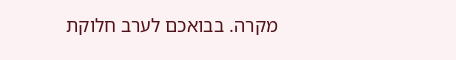מקרה. בבואכם לערב חלוקת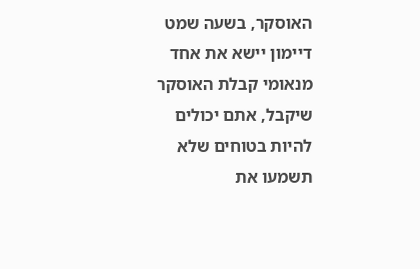האוסקר, בשעה שמט דיימון יישא את אחד מנאומי קבלת האוסקר שיקבל, אתם יכולים להיות בטוחים שלא תשמעו את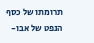תרומתו של כסף הנפט של אבו-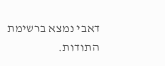דאבי נמצא ברשימת התודות.